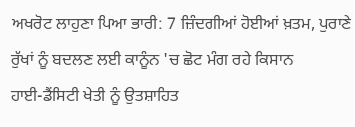ਅਖਰੋਟ ਲਾਹੁਣਾ ਪਿਆ ਭਾਰੀ: 7 ਜ਼ਿੰਦਗੀਆਂ ਹੋਈਆਂ ਖ਼ਤਮ, ਪੁਰਾਣੇ ਰੁੱਖਾਂ ਨੂੰ ਬਦਲਣ ਲਈ ਕਾਨੂੰਨ 'ਚ ਛੋਟ ਮੰਗ ਰਹੇ ਕਿਸਾਨ
ਹਾਈ-ਡੈਂਸਿਟੀ ਖੇਤੀ ਨੂੰ ਉਤਸ਼ਾਹਿਤ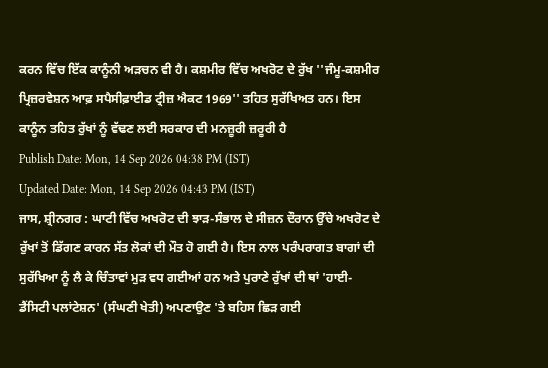ਕਰਨ ਵਿੱਚ ਇੱਕ ਕਾਨੂੰਨੀ ਅੜਚਨ ਵੀ ਹੈ। ਕਸ਼ਮੀਰ ਵਿੱਚ ਅਖਰੋਟ ਦੇ ਰੁੱਖ ''ਜੰਮੂ-ਕਸ਼ਮੀਰ ਪ੍ਰਿਜ਼ਰਵੇਸ਼ਨ ਆਫ਼ ਸਪੈਸੀਫ਼ਾਈਡ ਟ੍ਰੀਜ਼ ਐਕਟ 1969'' ਤਹਿਤ ਸੁਰੱਖਿਅਤ ਹਨ। ਇਸ ਕਾਨੂੰਨ ਤਹਿਤ ਰੁੱਖਾਂ ਨੂੰ ਵੱਢਣ ਲਈ ਸਰਕਾਰ ਦੀ ਮਨਜ਼ੂਰੀ ਜ਼ਰੂਰੀ ਹੈ
Publish Date: Mon, 14 Sep 2026 04:38 PM (IST)
Updated Date: Mon, 14 Sep 2026 04:43 PM (IST)
ਜਾਸ, ਸ਼੍ਰੀਨਗਰ : ਘਾਟੀ ਵਿੱਚ ਅਖਰੋਟ ਦੀ ਝਾੜ-ਸੰਭਾਲ ਦੇ ਸੀਜ਼ਨ ਦੌਰਾਨ ਉੱਚੇ ਅਖਰੋਟ ਦੇ ਰੁੱਖਾਂ ਤੋਂ ਡਿੱਗਣ ਕਾਰਨ ਸੱਤ ਲੋਕਾਂ ਦੀ ਮੌਤ ਹੋ ਗਈ ਹੈ। ਇਸ ਨਾਲ ਪਰੰਪਰਾਗਤ ਬਾਗਾਂ ਦੀ ਸੁਰੱਖਿਆ ਨੂੰ ਲੈ ਕੇ ਚਿੰਤਾਵਾਂ ਮੁੜ ਵਧ ਗਈਆਂ ਹਨ ਅਤੇ ਪੁਰਾਣੇ ਰੁੱਖਾਂ ਦੀ ਥਾਂ 'ਹਾਈ-ਡੈਂਸਿਟੀ ਪਲਾਂਟੇਸ਼ਨ' (ਸੰਘਣੀ ਖੇਤੀ) ਅਪਣਾਉਣ 'ਤੇ ਬਹਿਸ ਛਿੜ ਗਈ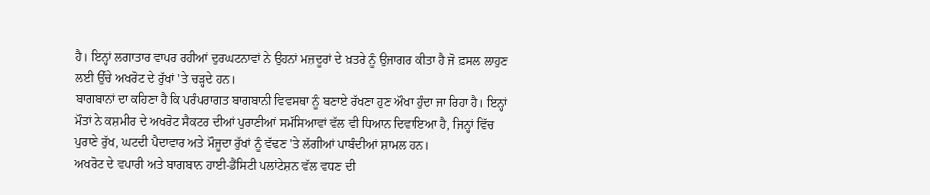ਹੈ। ਇਨ੍ਹਾਂ ਲਗਾਤਾਰ ਵਾਪਰ ਰਹੀਆਂ ਦੁਰਘਟਨਾਵਾਂ ਨੇ ਉਹਨਾਂ ਮਜ਼ਦੂਰਾਂ ਦੇ ਖ਼ਤਰੇ ਨੂੰ ਉਜਾਗਰ ਕੀਤਾ ਹੈ ਜੋ ਫ਼ਸਲ ਲਾਹੁਣ ਲਈ ਉੱਚੇ ਅਖਰੋਟ ਦੇ ਰੁੱਖਾਂ 'ਤੇ ਚੜ੍ਹਦੇ ਹਨ।
ਬਾਗਬਾਨਾਂ ਦਾ ਕਹਿਣਾ ਹੈ ਕਿ ਪਰੰਪਰਾਗਤ ਬਾਗਬਾਨੀ ਵਿਵਸਥਾ ਨੂੰ ਬਣਾਏ ਰੱਖਣਾ ਹੁਣ ਔਖਾ ਹੁੰਦਾ ਜਾ ਰਿਹਾ ਹੈ। ਇਨ੍ਹਾਂ ਮੌਤਾਂ ਨੇ ਕਸ਼ਮੀਰ ਦੇ ਅਖਰੋਟ ਸੈਕਟਰ ਦੀਆਂ ਪੁਰਾਣੀਆਂ ਸਮੱਸਿਆਵਾਂ ਵੱਲ ਵੀ ਧਿਆਨ ਦਿਵਾਇਆ ਹੈ, ਜਿਨ੍ਹਾਂ ਵਿੱਚ ਪੁਰਾਣੇ ਰੁੱਖ, ਘਟਦੀ ਪੈਦਾਵਾਰ ਅਤੇ ਮੌਜੂਦਾ ਰੁੱਖਾਂ ਨੂੰ ਵੱਢਣ 'ਤੇ ਲੱਗੀਆਂ ਪਾਬੰਦੀਆਂ ਸ਼ਾਮਲ ਹਨ।
ਅਖਰੋਟ ਦੇ ਵਪਾਰੀ ਅਤੇ ਬਾਗਬਾਨ ਹਾਈ-ਡੈਂਸਿਟੀ ਪਲਾਂਟੇਸ਼ਨ ਵੱਲ ਵਧਣ ਦੀ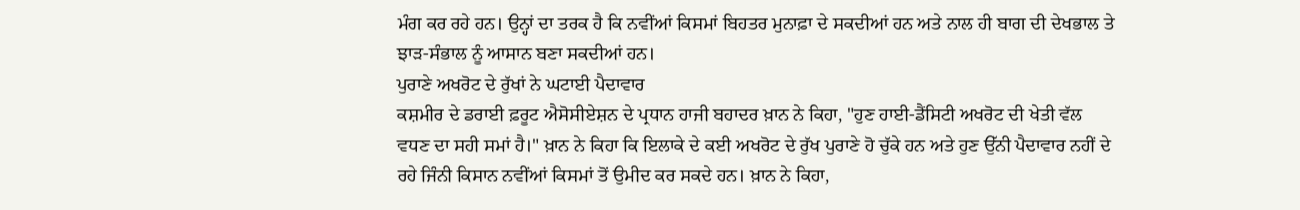ਮੰਗ ਕਰ ਰਹੇ ਹਨ। ਉਨ੍ਹਾਂ ਦਾ ਤਰਕ ਹੈ ਕਿ ਨਵੀਂਆਂ ਕਿਸਮਾਂ ਬਿਹਤਰ ਮੁਨਾਫ਼ਾ ਦੇ ਸਕਦੀਆਂ ਹਨ ਅਤੇ ਨਾਲ ਹੀ ਬਾਗ ਦੀ ਦੇਖਭਾਲ ਤੇ ਝਾੜ-ਸੰਭਾਲ ਨੂੰ ਆਸਾਨ ਬਣਾ ਸਕਦੀਆਂ ਹਨ।
ਪੁਰਾਣੇ ਅਖਰੋਟ ਦੇ ਰੁੱਖਾਂ ਨੇ ਘਟਾਈ ਪੈਦਾਵਾਰ
ਕਸ਼ਮੀਰ ਦੇ ਡਰਾਈ ਫ਼ਰੂਟ ਐਸੋਸੀਏਸ਼ਨ ਦੇ ਪ੍ਰਧਾਨ ਹਾਜੀ ਬਹਾਦਰ ਖ਼ਾਨ ਨੇ ਕਿਹਾ, "ਹੁਣ ਹਾਈ-ਡੈਂਸਿਟੀ ਅਖਰੋਟ ਦੀ ਖੇਤੀ ਵੱਲ ਵਧਣ ਦਾ ਸਹੀ ਸਮਾਂ ਹੈ।" ਖ਼ਾਨ ਨੇ ਕਿਹਾ ਕਿ ਇਲਾਕੇ ਦੇ ਕਈ ਅਖਰੋਟ ਦੇ ਰੁੱਖ ਪੁਰਾਣੇ ਹੋ ਚੁੱਕੇ ਹਨ ਅਤੇ ਹੁਣ ਉੱਨੀ ਪੈਦਾਵਾਰ ਨਹੀਂ ਦੇ ਰਹੇ ਜਿੰਨੀ ਕਿਸਾਨ ਨਵੀਂਆਂ ਕਿਸਮਾਂ ਤੋਂ ਉਮੀਦ ਕਰ ਸਕਦੇ ਹਨ। ਖ਼ਾਨ ਨੇ ਕਿਹਾ,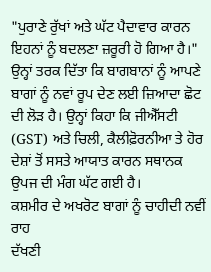"ਪੁਰਾਣੇ ਰੁੱਖਾਂ ਅਤੇ ਘੱਟ ਪੈਦਾਵਾਰ ਕਾਰਨ ਇਹਨਾਂ ਨੂੰ ਬਦਲਣਾ ਜ਼ਰੂਰੀ ਹੋ ਗਿਆ ਹੈ।"
ਉਨ੍ਹਾਂ ਤਰਕ ਦਿੱਤਾ ਕਿ ਬਾਗਬਾਨਾਂ ਨੂੰ ਆਪਣੇ ਬਾਗਾਂ ਨੂੰ ਨਵਾਂ ਰੂਪ ਦੇਣ ਲਈ ਜ਼ਿਆਦਾ ਛੋਟ ਦੀ ਲੋੜ ਹੈ। ਉਨ੍ਹਾਂ ਕਿਹਾ ਕਿ ਜੀਐੱਸਟੀ (GST) ਅਤੇ ਚਿਲੀ, ਕੈਲੀਫ਼ੋਰਨੀਆ ਤੇ ਹੋਰ ਦੇਸ਼ਾਂ ਤੋਂ ਸਸਤੇ ਆਯਾਤ ਕਾਰਨ ਸਥਾਨਕ ਉਪਜ ਦੀ ਮੰਗ ਘੱਟ ਗਈ ਹੈ।
ਕਸ਼ਮੀਰ ਦੇ ਅਖਰੋਟ ਬਾਗਾਂ ਨੂੰ ਚਾਹੀਦੀ ਨਵੀਂ ਰਾਹ
ਦੱਖਣੀ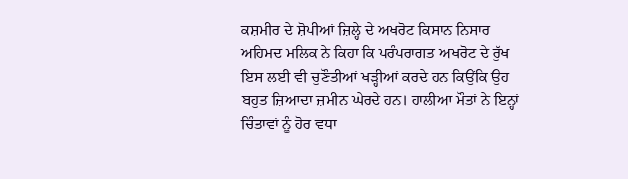ਕਸ਼ਮੀਰ ਦੇ ਸ਼ੋਪੀਆਂ ਜ਼ਿਲ੍ਹੇ ਦੇ ਅਖਰੋਟ ਕਿਸਾਨ ਨਿਸਾਰ ਅਹਿਮਦ ਮਲਿਕ ਨੇ ਕਿਹਾ ਕਿ ਪਰੰਪਰਾਗਤ ਅਖਰੋਟ ਦੇ ਰੁੱਖ ਇਸ ਲਈ ਵੀ ਚੁਣੌਤੀਆਂ ਖੜ੍ਹੀਆਂ ਕਰਦੇ ਹਨ ਕਿਉਂਕਿ ਉਹ ਬਹੁਤ ਜ਼ਿਆਦਾ ਜ਼ਮੀਨ ਘੇਰਦੇ ਹਨ। ਹਾਲੀਆ ਮੌਤਾਂ ਨੇ ਇਨ੍ਹਾਂ ਚਿੰਤਾਵਾਂ ਨੂੰ ਹੋਰ ਵਧਾ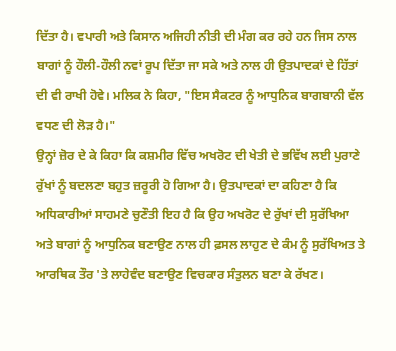ਦਿੱਤਾ ਹੈ। ਵਪਾਰੀ ਅਤੇ ਕਿਸਾਨ ਅਜਿਹੀ ਨੀਤੀ ਦੀ ਮੰਗ ਕਰ ਰਹੇ ਹਨ ਜਿਸ ਨਾਲ ਬਾਗਾਂ ਨੂੰ ਹੌਲੀ-ਹੌਲੀ ਨਵਾਂ ਰੂਪ ਦਿੱਤਾ ਜਾ ਸਕੇ ਅਤੇ ਨਾਲ ਹੀ ਉਤਪਾਦਕਾਂ ਦੇ ਹਿੱਤਾਂ ਦੀ ਵੀ ਰਾਖੀ ਹੋਵੇ। ਮਲਿਕ ਨੇ ਕਿਹਾ, "ਇਸ ਸੈਕਟਰ ਨੂੰ ਆਧੁਨਿਕ ਬਾਗਬਾਨੀ ਵੱਲ ਵਧਣ ਦੀ ਲੋੜ ਹੈ।"
ਉਨ੍ਹਾਂ ਜ਼ੋਰ ਦੇ ਕੇ ਕਿਹਾ ਕਿ ਕਸ਼ਮੀਰ ਵਿੱਚ ਅਖਰੋਟ ਦੀ ਖੇਤੀ ਦੇ ਭਵਿੱਖ ਲਈ ਪੁਰਾਣੇ ਰੁੱਖਾਂ ਨੂੰ ਬਦਲਣਾ ਬਹੁਤ ਜ਼ਰੂਰੀ ਹੋ ਗਿਆ ਹੈ। ਉਤਪਾਦਕਾਂ ਦਾ ਕਹਿਣਾ ਹੈ ਕਿ ਅਧਿਕਾਰੀਆਂ ਸਾਹਮਣੇ ਚੁਣੌਤੀ ਇਹ ਹੈ ਕਿ ਉਹ ਅਖਰੋਟ ਦੇ ਰੁੱਖਾਂ ਦੀ ਸੁਰੱਖਿਆ ਅਤੇ ਬਾਗਾਂ ਨੂੰ ਆਧੁਨਿਕ ਬਣਾਉਣ ਨਾਲ ਹੀ ਫ਼ਸਲ ਲਾਹੁਣ ਦੇ ਕੰਮ ਨੂੰ ਸੁਰੱਖਿਅਤ ਤੇ ਆਰਥਿਕ ਤੌਰ 'ਤੇ ਲਾਹੇਵੰਦ ਬਣਾਉਣ ਵਿਚਕਾਰ ਸੰਤੁਲਨ ਬਣਾ ਕੇ ਰੱਖਣ।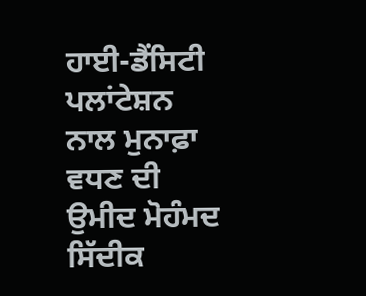ਹਾਈ-ਡੈਂਸਿਟੀ ਪਲਾਂਟੇਸ਼ਨ ਨਾਲ ਮੁਨਾਫ਼ਾ ਵਧਣ ਦੀ ਉਮੀਦ ਮੋਹੰਮਦ ਸਿੱਦੀਕ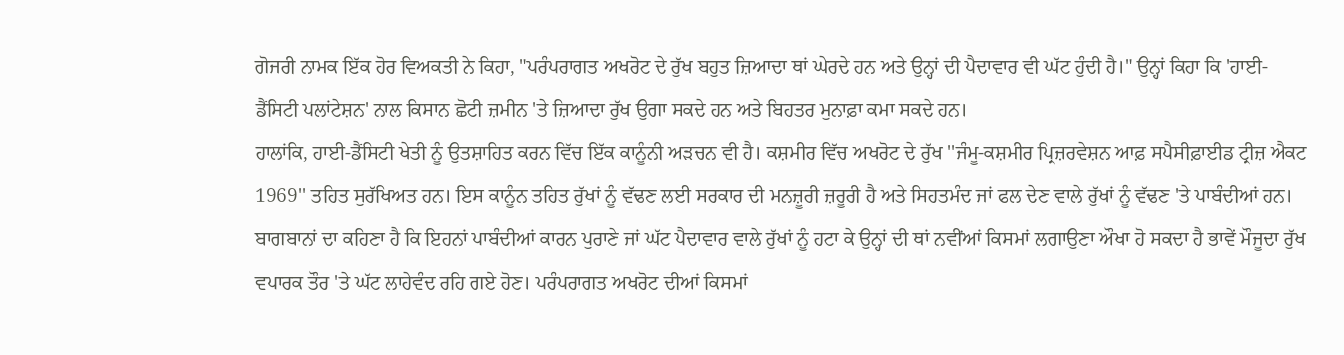ਗੋਜਰੀ ਨਾਮਕ ਇੱਕ ਹੋਰ ਵਿਅਕਤੀ ਨੇ ਕਿਹਾ, "ਪਰੰਪਰਾਗਤ ਅਖਰੋਟ ਦੇ ਰੁੱਖ ਬਹੁਤ ਜ਼ਿਆਦਾ ਥਾਂ ਘੇਰਦੇ ਹਨ ਅਤੇ ਉਨ੍ਹਾਂ ਦੀ ਪੈਦਾਵਾਰ ਵੀ ਘੱਟ ਹੁੰਦੀ ਹੈ।" ਉਨ੍ਹਾਂ ਕਿਹਾ ਕਿ 'ਹਾਈ-ਡੈਂਸਿਟੀ ਪਲਾਂਟੇਸ਼ਨ' ਨਾਲ ਕਿਸਾਨ ਛੋਟੀ ਜ਼ਮੀਨ 'ਤੇ ਜ਼ਿਆਦਾ ਰੁੱਖ ਉਗਾ ਸਕਦੇ ਹਨ ਅਤੇ ਬਿਹਤਰ ਮੁਨਾਫ਼ਾ ਕਮਾ ਸਕਦੇ ਹਨ।
ਹਾਲਾਂਕਿ, ਹਾਈ-ਡੈਂਸਿਟੀ ਖੇਤੀ ਨੂੰ ਉਤਸ਼ਾਹਿਤ ਕਰਨ ਵਿੱਚ ਇੱਕ ਕਾਨੂੰਨੀ ਅੜਚਨ ਵੀ ਹੈ। ਕਸ਼ਮੀਰ ਵਿੱਚ ਅਖਰੋਟ ਦੇ ਰੁੱਖ ''ਜੰਮੂ-ਕਸ਼ਮੀਰ ਪ੍ਰਿਜ਼ਰਵੇਸ਼ਨ ਆਫ਼ ਸਪੈਸੀਫ਼ਾਈਡ ਟ੍ਰੀਜ਼ ਐਕਟ 1969'' ਤਹਿਤ ਸੁਰੱਖਿਅਤ ਹਨ। ਇਸ ਕਾਨੂੰਨ ਤਹਿਤ ਰੁੱਖਾਂ ਨੂੰ ਵੱਢਣ ਲਈ ਸਰਕਾਰ ਦੀ ਮਨਜ਼ੂਰੀ ਜ਼ਰੂਰੀ ਹੈ ਅਤੇ ਸਿਹਤਮੰਦ ਜਾਂ ਫਲ ਦੇਣ ਵਾਲੇ ਰੁੱਖਾਂ ਨੂੰ ਵੱਢਣ 'ਤੇ ਪਾਬੰਦੀਆਂ ਹਨ।
ਬਾਗਬਾਨਾਂ ਦਾ ਕਹਿਣਾ ਹੈ ਕਿ ਇਹਨਾਂ ਪਾਬੰਦੀਆਂ ਕਾਰਨ ਪੁਰਾਣੇ ਜਾਂ ਘੱਟ ਪੈਦਾਵਾਰ ਵਾਲੇ ਰੁੱਖਾਂ ਨੂੰ ਹਟਾ ਕੇ ਉਨ੍ਹਾਂ ਦੀ ਥਾਂ ਨਵੀਂਆਂ ਕਿਸਮਾਂ ਲਗਾਉਣਾ ਔਖਾ ਹੋ ਸਕਦਾ ਹੈ ਭਾਵੇਂ ਮੌਜੂਦਾ ਰੁੱਖ ਵਪਾਰਕ ਤੌਰ 'ਤੇ ਘੱਟ ਲਾਹੇਵੰਦ ਰਹਿ ਗਏ ਹੋਣ। ਪਰੰਪਰਾਗਤ ਅਖਰੋਟ ਦੀਆਂ ਕਿਸਮਾਂ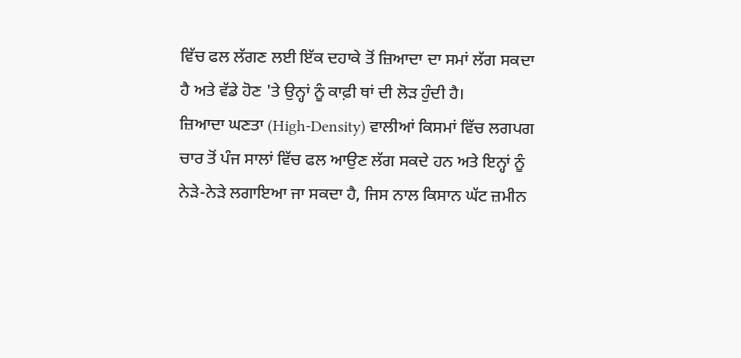ਵਿੱਚ ਫਲ ਲੱਗਣ ਲਈ ਇੱਕ ਦਹਾਕੇ ਤੋਂ ਜ਼ਿਆਦਾ ਦਾ ਸਮਾਂ ਲੱਗ ਸਕਦਾ ਹੈ ਅਤੇ ਵੱਡੇ ਹੋਣ 'ਤੇ ਉਨ੍ਹਾਂ ਨੂੰ ਕਾਫ਼ੀ ਥਾਂ ਦੀ ਲੋੜ ਹੁੰਦੀ ਹੈ।
ਜ਼ਿਆਦਾ ਘਣਤਾ (High-Density) ਵਾਲੀਆਂ ਕਿਸਮਾਂ ਵਿੱਚ ਲਗਪਗ ਚਾਰ ਤੋਂ ਪੰਜ ਸਾਲਾਂ ਵਿੱਚ ਫਲ ਆਉਣ ਲੱਗ ਸਕਦੇ ਹਨ ਅਤੇ ਇਨ੍ਹਾਂ ਨੂੰ ਨੇੜੇ-ਨੇੜੇ ਲਗਾਇਆ ਜਾ ਸਕਦਾ ਹੈ, ਜਿਸ ਨਾਲ ਕਿਸਾਨ ਘੱਟ ਜ਼ਮੀਨ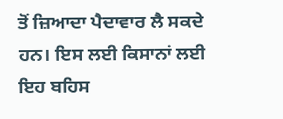ਤੋਂ ਜ਼ਿਆਦਾ ਪੈਦਾਵਾਰ ਲੈ ਸਕਦੇ ਹਨ। ਇਸ ਲਈ ਕਿਸਾਨਾਂ ਲਈ ਇਹ ਬਹਿਸ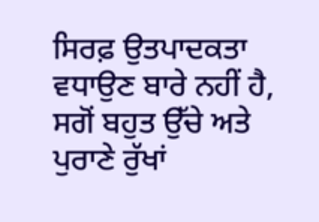ਸਿਰਫ਼ ਉਤਪਾਦਕਤਾ ਵਧਾਉਣ ਬਾਰੇ ਨਹੀਂ ਹੈ, ਸਗੋਂ ਬਹੁਤ ਉੱਚੇ ਅਤੇ ਪੁਰਾਣੇ ਰੁੱਖਾਂ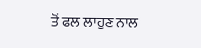ਤੋਂ ਫਲ ਲਾਹੁਣ ਨਾਲ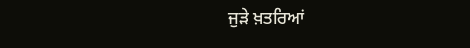ਜੁੜੇ ਖ਼ਤਰਿਆਂ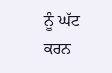ਨੂੰ ਘੱਟ ਕਰਨ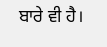ਬਾਰੇ ਵੀ ਹੈ।